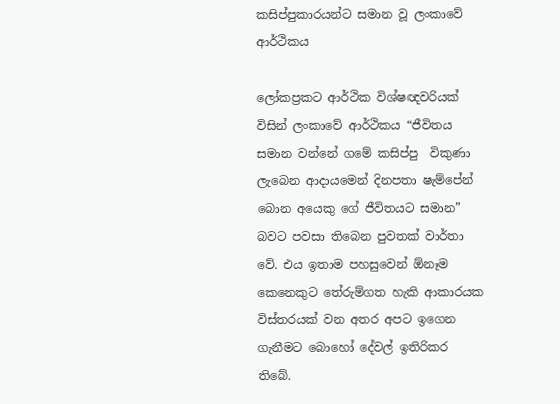කසිප්පුකාරයන්ට සමාන වූ ලංකාවේ ආර්ථිකය

ලෝකප්‍රකට ආර්ථික විශ්ෂඥවරියක් විසින් ලංකාවේ ආර්ථිකය “ජීවිතය සමාන වන්නේ ගමේ කසිප්පු  විකුණා ලැබෙන ආදායමෙන් දිනපතා ෂැම්පේන් බොන අයෙකු ගේ ජීවිතයට සමාන”  බවට පවසා තිබෙන පුවතක් වාර්තා වේ. එය ඉතාම පහසුවෙන් ඕනෑම කෙනෙකුට තේරුම්ගත හැකි ආකාරයක විස්තරයක් වන අතර අපට ඉගෙන ගැනීමට බොහෝ දේවල් ඉතිරිකර තිබේ.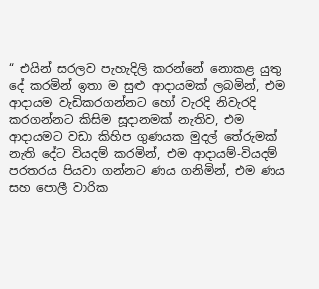“ එයින් සරලව පැහැදිලි කරන්නේ නොකළ යුතු දේ කරමින් ඉතා ම සුළු ආදායමක් ලබමින්, එම ආදායම වැඩිකරගන්නට හෝ වැරදි නිවැරදි කරගන්නට කිසිම සූදානමක් නැතිව, එම ආදායමට වඩා කිහිප ගුණයක මුදල් තේරුමක් නැති දේට වියදම් කරමින්, එම ආදායම්-වියදම් පරතරය පියවා ගන්නට ණය ගනිමින්, එම ණය සහ පොලී වාරික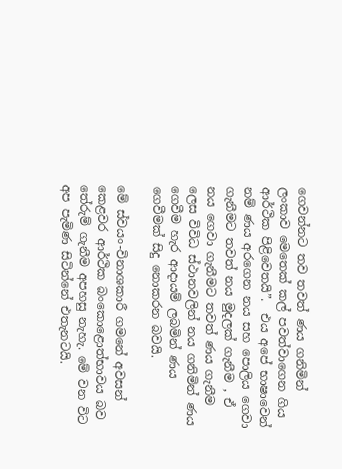ගෙවන්නට තව තවත් ණය ගනිමින් ලංකාව මෙතෙක් කල් පවත්වාගෙන ගිය ආර්ථික පිළිවෙතයි”.  එය අපේ භාෂාවෙන් නම් ණය අරගෙන නය සහ පොලිය ගෙවා ගැනීමට තවත් නය මුදලක් ගැනීම , ඒ නය ගෙවා ගැනීමට තවත් ණය ගැනීම ලෙස විවිධ ස්ථානවලින් නය ගනිමින් ණය ගෙවීම හැර ආදායම් ලබමින් ණය ගෙවීමක් සිදු නොකරන බවයි.

මේ ස්වයං-විනාශකාරී ගමනේ අවසන් කෙළවර ආර්ථික බංකොළොත්භාවය බව තේරුම් ගැනීම අපහසු නැහැ. මේ වන විට අප පැමිණ සිටින්නේ එතැනටයි.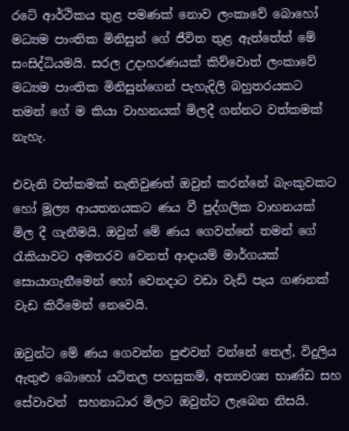රටේ ආර්ථිකය තුළ පමණක් නොව ලංකාවේ බොහෝ මධ්‍යම පාංතික මිනිසුන් ගේ ජීවිත තුළ ඇත්තේත් මේ සංසිද්ධියමයි. සරල උදාහරණයක් කිව්වොත් ලංකාවේ මධ්‍යම පාංතික මිනිසුන්ගෙන් පැහැදිලි බහුතරයකට තමන් ගේ ම කියා වාහනයක් මිලදී ගන්නට වත්කමක් නැහැ.

එවැනි වත්කමක් නැතිවුණත් ඔවුන් කරන්නේ බැංකුවකට හෝ මූල්‍ය ආයතනයකට ණය වී පුද්ගලික වාහනයක් මිල දී ගැනීමයි. ඔවුන් මේ ණය ගෙවන්නේ තමන් ගේ රැකියාවට අමතරව වෙනත් ආදායම් මාර්ගයක් සොයාගැනීමෙන් හෝ වෙනදාට වඩා වැඩි පැය ගණනක් වැඩ කිරීමෙන් නෙවෙයි.

ඔවුන්ට මේ ණය ගෙවන්න පුළුවන් වන්නේ තෙල්, විදුලිය ඇතුළු බොහෝ යටිතල පහසුකම්, අත්‍යවශ්‍ය භාණ්ඩ සහ සේවාවන්  සහනාධාර මිලට ඔවුන්ට ලැබෙන නිසයි.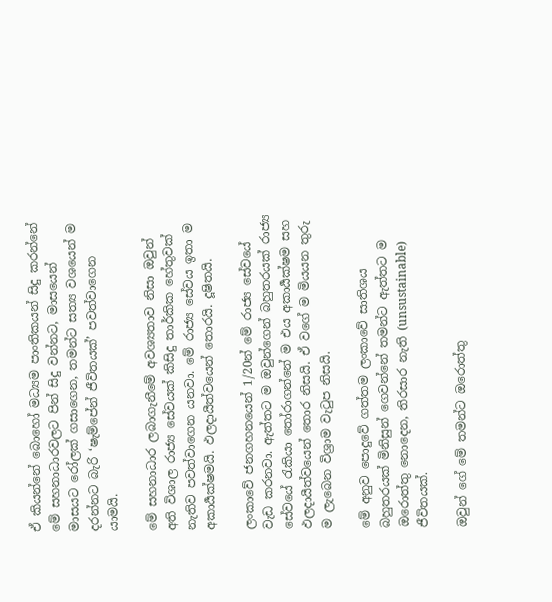ඒ කියන්නේ බොහෝ මධ්‍යම පාංතිකයන් සිදු කරන්නේ මේ සහනාධාරවලට පින් සිදු වන්නට, මාසයෙන් මාසයට රෝලක් ගසාගෙන, තමන්ට සත්‍ය වශයෙන් ම දරන්නට බැරි ‘ෂැම්පේන් ජීවිතයක්’ පවත්වාගෙන යාමයි.

මේ සහනාධාර ලබාගැනීමේ අවශ්‍යතාව නිසා ඔවුන් අති විශාල රාජ්‍ය සේවයක් කිසිදු තාර්කික හේතුවක් නැතිව පවත්වාගෙන ‍යනවා. මේ රාජ්‍ය සේවය ඉතා ම අකාර්‍යක්ෂමයි. ඵලදායීත්වයෙන් තොරයි. දූෂිතයි.

ලංකාවේ ජනගහනයෙන් 1/20න් මේ රාජ්‍ය සේවයේ වැඩ කරනවා. ඇත්තට ම ඔවුන්ගෙන් බහුතරයක් රාජ්‍ය සේවයේ රැකියා තෝරාගන්නේ ම එය අකාර්‍යක්ෂම සහ ඵලදායීත්වයෙන් තොර නිසයි. ඒ වගේ ම මියයන තුරු ම ලැබෙන විශ්‍රාම වැටුප නිසයි.

මේ අනුව පොදුවේ ගත්තම ලංකාවේ සාතිශය බහුතරයක් මිනිසුන් ගෙවන්නේ තමන්ට ඇත්තට ම ඔරොත්තු නොදෙන, තිරසාර නැති (unsustainable) ජීවිතයක්.

ඔවුන් ගේ මේ තමන්ට ඔරොත්තු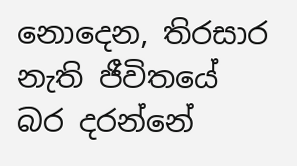නොදෙන, තිරසාර නැති ජීවිතයේ බර දරන්නේ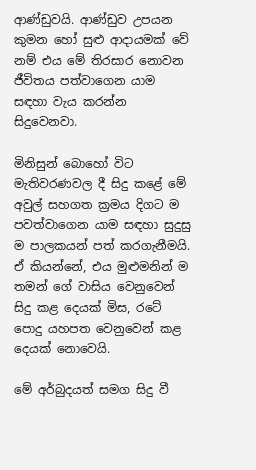ආණ්ඩුවයි. ආණ්ඩුව උපයන කුමන හෝ සුළු ආදායමක් වේ නම් එය මේ තිරසාර නොවන ජීවිතය පත්වාගෙන යාම සඳහා වැය කරන්න සිදුවෙනවා.

මිනිසුන් බොහෝ විට මැතිවරණවල දී සිදු කළේ මේ අවුල් සහගත ක්‍රමය දිගට ම පවත්වාගෙන යාම සඳහා සුදුසු ම පාලකයන් පත් කරගැනීමයි. ඒ කියන්නේ, එය මුළුමනින් ම තමන් ගේ වාසිය වෙනුවෙන් සිදු කළ දෙයක් මිස, රටේ පොදු යහපත වෙනුවෙන් කළ දෙයක් නොවෙයි.

මේ අර්බුදයත් සමග සිදු වී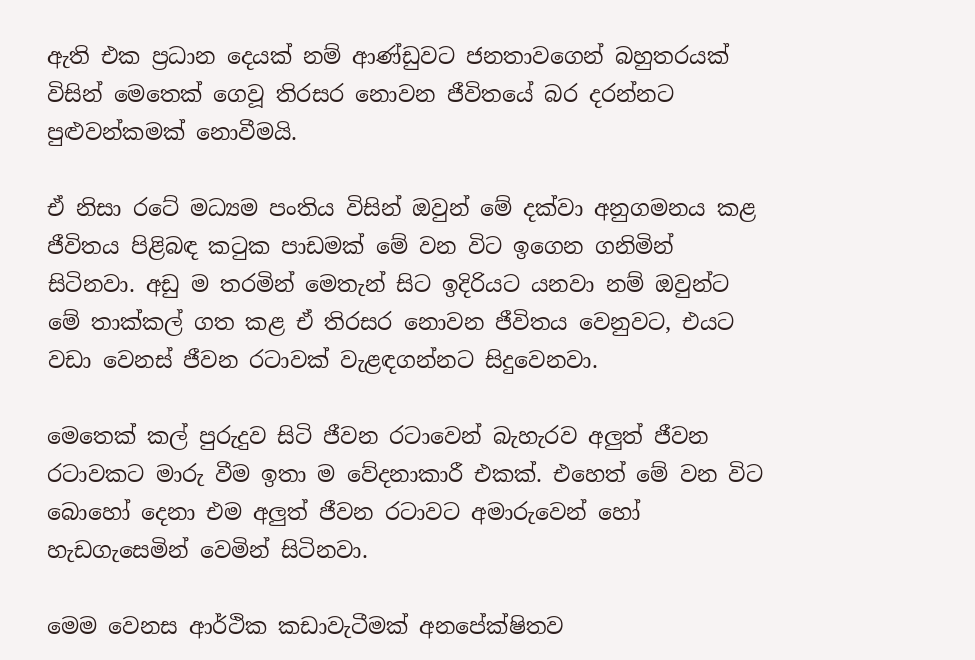ඇති එක ප්‍රධාන දෙයක් නම් ආණ්ඩුවට ජනතාවගෙන් බහුතරයක් විසින් මෙතෙක් ගෙවූ ති‍රසර නොවන ජීවිතයේ බර දරන්නට පුළුවන්කමක් නොවීමයි.

ඒ නිසා රටේ මධ්‍යම පංතිය විසින් ඔවුන් මේ දක්වා අනුගමනය කළ ජීවිතය පිළිබඳ කටුක පාඩමක් මේ වන විට ඉගෙන ගනිමින් සිටිනවා. අඩු ම තරමින් මෙතැන් සිට ඉදිරියට යනවා නම් ඔවුන්ට මේ තාක්කල් ගත කළ ඒ තිරසර නොවන ජීවිතය වෙනුවට, එයට වඩා වෙනස් ජීවන රටාවක් වැළඳගන්නට සිදුවෙනවා.

මෙතෙක් කල් පුරුදුව සිටි ජීවන රටාවෙන් බැහැරව අලුත් ජීවන රටාවකට මාරු වීම ඉතා ම වේදනාකාරී එකක්. එහෙත් මේ වන විට බොහෝ දෙනා එම අලුත් ජීවන රටාවට අමාරුවෙන් හෝ හැඩගැසෙමින් වෙමින් සිටිනවා.

මෙම වෙනස ආර්ථික කඩාවැටීමක් අනපේක්ෂිතව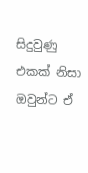සිදුවුණු එකක් නිසා ඔවුන්ට ඒ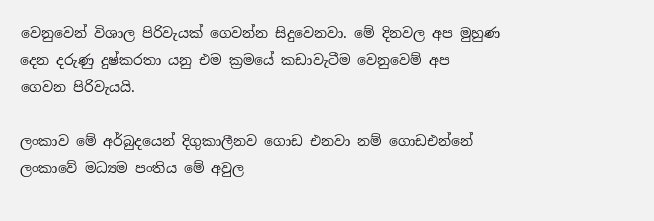වෙනුවෙන් විශාල පිරිවැයක් ගෙවන්න සිදුවෙනවා. මේ දිනවල අප මුහුණ දෙන දරුණු දුෂ්කරතා යනු එම ක්‍රමයේ කඩාවැටීම වෙනුවෙම් අප ගෙවන පිරිවැයයි.

ලංකාව මේ අර්බුදයෙන් දිගුකාලීනව ගොඩ එනවා නම් ගොඩඑන්නේ ලංකාවේ මධ්‍යම පංතිය මේ අවුල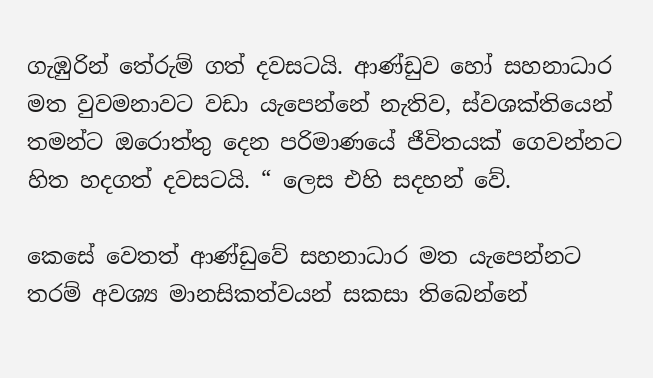ගැඹුරින් තේරුම් ගත් දවසටයි. ආණ්ඩුව හෝ සහනාධාර මත වුවමනාවට වඩා යැපෙන්නේ නැතිව, ස්වශක්තියෙන් තමන්ට ඔරොත්තු දෙන පරිමාණයේ ජීවිතයක් ගෙවන්නට හිත හදගත් දවසටයි. “ ලෙස එහි සදහන් වේ.

කෙසේ වෙතත් ආණ්ඩුවේ සහනාධාර මත යැපෙන්නට තරම් අවශ්‍ය මානසිකත්වයන් සකසා තිබෙන්නේ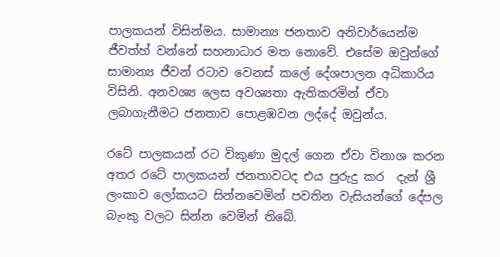පාලකයන් විසින්මය. සාමාන්‍ය ජනතාව අනිවාර්යෙන්ම ජීවත්හ් වන්නේ සහනාධාර මත නොවේ. එසේම ඔවුන්ගේ සාමාන්‍ය ජීවන් රටාව වෙනස් කලේ දේශපාලන අධිකාරිය විසිනි. අනවශ්‍ය ලෙස අවශ්‍යතා ඇතිකරමින් ඒවා ලබාගැනීමට ජනතාව පොළඹවන ලද්දේ ඔවුන්ය.

රටේ පාලකයන් රට විකුණා මුදල් ගෙන ඒවා විනාශ කරන අතර රටේ පාලකයන් ජනතාවටද එය පුරුදු කර  දැන් ශ්‍රී ලංකාව ලෝකයට සින්නවෙමින් පවතින වැසියන්ගේ දේපල බැංකු වලට සින්න වෙමින් තිබේ.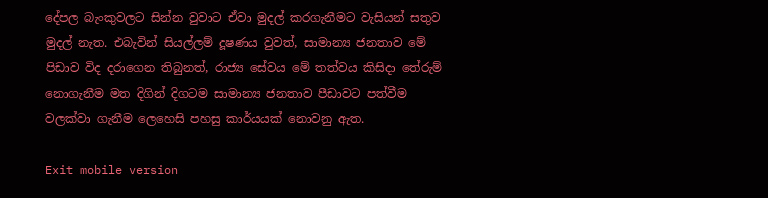දේපල බැංකුවලට සින්න වුවාට ඒවා මුදල් කරගැනීමට වැසියන් සතුව මුදල් නැත. එබැවින් සියල්ලම් දූෂණය වුවත්, සාමාන්‍ය ජනතාව මේ පිඩාව විද දරාගෙන තිබුනත්, රාජ්‍ය සේවය මේ තත්වය කිසිදා තේරුම් නොගැනීම මත දිගින් දිගටම සාමාන්‍ය ජනතාව පීඩාවට පත්වීම වලක්වා ගැනීම ලෙහෙසි පහසු කාර්යයක් නොවනු ඇත.

Exit mobile version